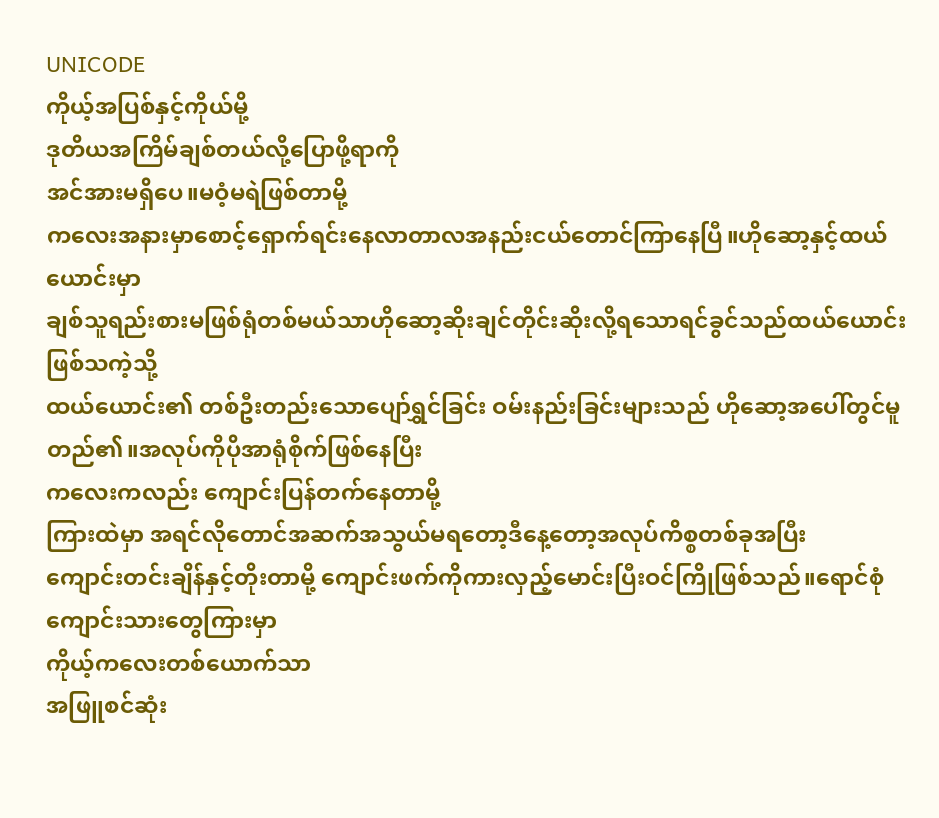UNICODE
ကိုယ့်အပြစ်နှင့်ကိုယ်မို့
ဒုတိယအကြိမ်ချစ်တယ်လို့ပြောဖို့ရာကို
အင်အားမရှိပေ။မဝံ့မရဲဖြစ်တာမို့
ကလေးအနားမှာစောင့်ရှောက်ရင်းနေလာတာလအနည်းငယ်တောင်ကြာနေပြီ။ဟိုဆော့နှင့်ထယ်ယောင်းမှာ
ချစ်သူရည်းစားမဖြစ်ရုံတစ်မယ်သာဟိုဆော့ဆိုးချင်တိုင်းဆိုးလို့ရသောရင်ခွင်သည်ထယ်ယောင်းဖြစ်သကဲ့သို့
ထယ်ယောင်း၏ တစ်ဦးတည်းသောပျော်ရွှင်ခြင်း ဝမ်းနည်းခြင်းများသည် ဟိုဆော့အပေါ်တွင်မူတည်၏။အလုပ်ကိုပိုအာရုံစိုက်ဖြစ်နေပြီး
ကလေးကလည်း ကျောင်းပြန်တက်နေတာမို့
ကြားထဲမှာ အရင်လိုတောင်အဆက်အသွယ်မရတော့ဒီနေ့တော့အလုပ်ကိစ္စတစ်ခုအပြီး
ကျောင်းတင်းချိန်နှင့်တိုးတာမို့ ကျောင်းဖက်ကိုကားလှည့်မောင်းပြီးဝင်ကြိုဖြစ်သည်။ရောင်စုံကျောင်းသားတွေကြားမှာ
ကိုယ့်ကလေးတစ်ယောက်သာ
အဖြူစင်ဆုံး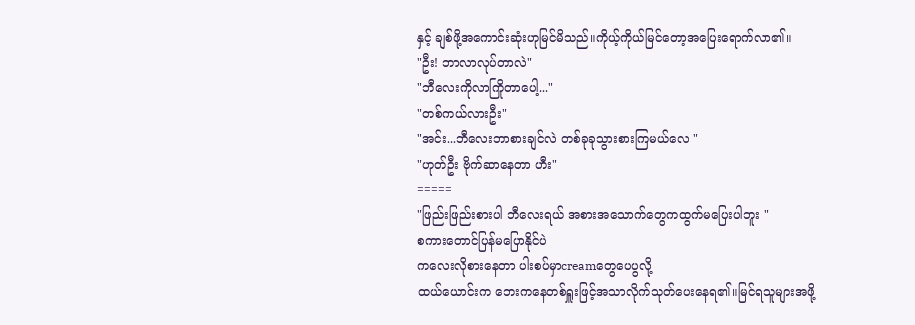နှင့် ချစ်ဖို့အကောင်းဆုံးဟုမြင်မိသည်။ကိုယ့်ကိုယ်မြင်တော့အပြေးရောက်လာ၏။
"ဦး! ဘာလာလုပ်တာလဲ"
"ဘီလေးကိုလာကြိုတာပေါ့..."
"တစ်ကယ်လားဦး"
"အင်း...ဘီလေးဘာစားချင်လဲ တစ်ခုခုသွားစားကြမယ်လေ "
"ဟုတ်ဦး ဗိုက်ဆာနေတာ ဟီး"
=====
"ဖြည်းဖြည်းစားပါ ဘီလေးရယ် အစားအသောက်တွေကထွက်မပြေးပါဘူး "
စကားတောင်ပြန်မပြောနိုင်ပဲ
ကလေးလိုစားနေတာ ပါးစပ်မှာcreamတွေပေပွလို့
ထယ်ယောင်းက ဘေးကနေတစ်ရှူးဖြင့်အသာလိုက်သုတ်ပေးနေရ၏။မြင်ရသူများအဖို့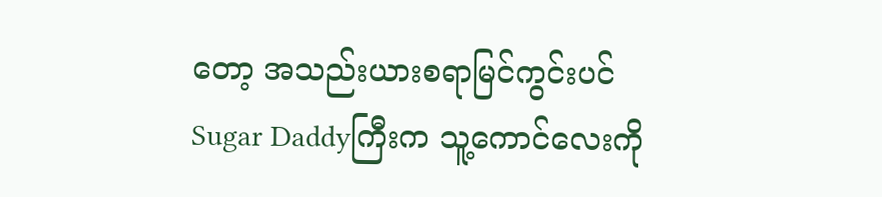တော့ အသည်းယားစရာမြင်ကွင်းပင်
Sugar Daddyကြီးက သူ့ကောင်လေးကို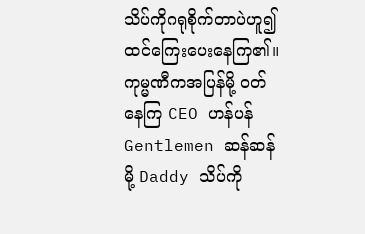သိပ်ကိုဂရုစိုက်တာပဲဟူ၍ ထင်ကြေးပေးနေကြ၏။ကုမ္မဏီကအပြန်မို့ ဝတ်နေကြ CEO ဟန်ပန် Gentlemen ဆန်ဆန်မို့ Daddy သိပ်ကို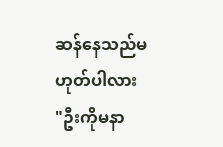ဆန်နေသည်မဟုတ်ပါလား
"ဦးကိုမနာ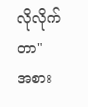လိုလိုက်တာ"
အစား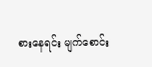စားနေရင်း မျက်စောင်း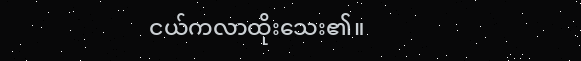ငယ်ကလာထိုးသေး၏။